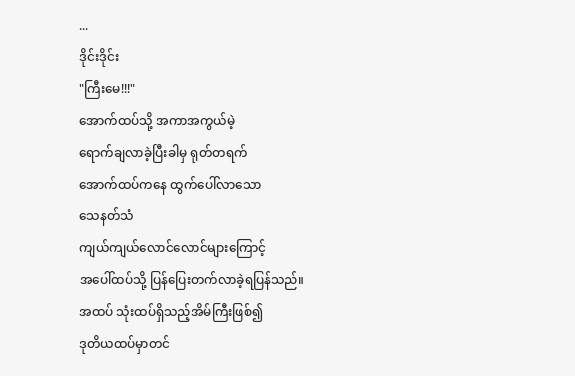...
ဒိုင်းဒိုင်း
"ကြီးမေ!!!"
အောက်ထပ်သို့ အကာအကွယ်မဲ့
ရောက်ချလာခဲ့ပြီးခါမှ ရုတ်တရက်
အောက်ထပ်ကနေ ထွက်ပေါ်လာသော
သေနတ်သံ
ကျယ်ကျယ်လောင်လောင်များကြောင့်
အပေါ်ထပ်သို့ ပြန်ပြေးတက်လာခဲ့ရပြန်သည်။
အထပ် သုံးထပ်ရှိသည့်အိမ်ကြီးဖြစ်၍
ဒုတိယထပ်မှာတင်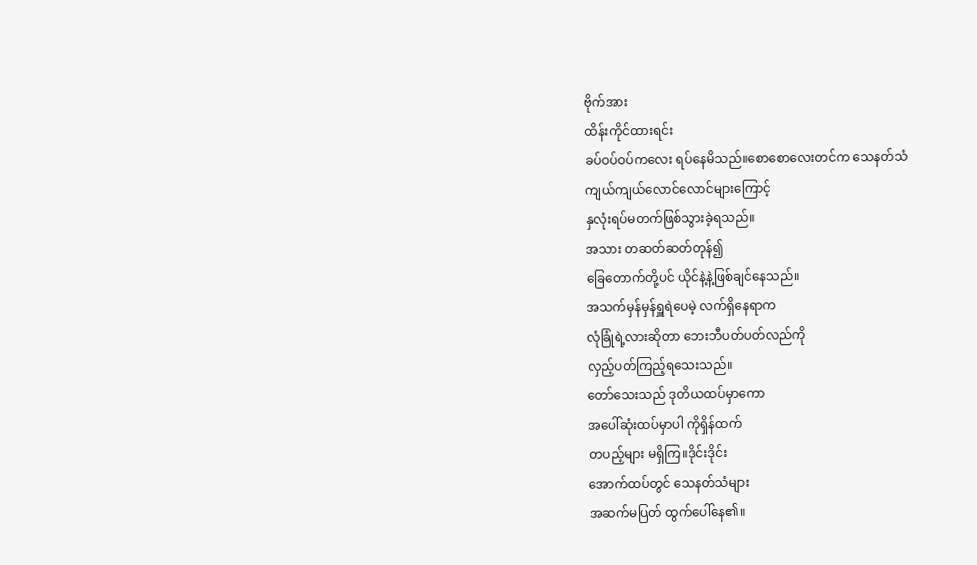ဗိုက်အား
ထိန်းကိုင်ထားရင်း
ခပ်ဝပ်ဝပ်ကလေး ရပ်နေမိသည်။စောစောလေးတင်က သေနတ်သံ
ကျယ်ကျယ်လောင်လောင်များကြောင့်
နှလုံးရပ်မတက်ဖြစ်သွားခဲ့ရသည်။
အသား တဆတ်ဆတ်တုန်၍
ခြေတောက်တို့ပင် ယိုင်နဲ့နဲ့ဖြစ်ချင်နေသည်။
အသက်မှန်မှန်ရှူရဲပေမဲ့ လက်ရှိနေရာက
လုံခြုံရဲ့လားဆိုတာ ဘေးဘီပတ်ပတ်လည်ကို
လှည့်ပတ်ကြည့်ရသေးသည်။
တော်သေးသည် ဒုတိယထပ်မှာကော
အပေါ်ဆုံးထပ်မှာပါ ကိုရှိန်ထက်
တပည့်များ မရှိကြ။ဒိုင်းဒိုင်း
အောက်ထပ်တွင် သေနတ်သံများ
အဆက်မပြတ် ထွက်ပေါ်နေ၏။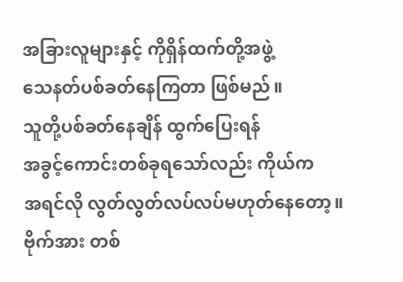အခြားလူများနှင့် ကိုရှိန်ထက်တို့အဖွဲ့
သေနတ်ပစ်ခတ်နေကြတာ ဖြစ်မည်။
သူတို့ပစ်ခတ်နေချိန် ထွက်ပြေးရန်
အခွင့်ကောင်းတစ်ခုရသော်လည်း ကိုယ်က
အရင်လို လွတ်လွတ်လပ်လပ်မဟုတ်နေတော့။
ဗိုက်အား တစ်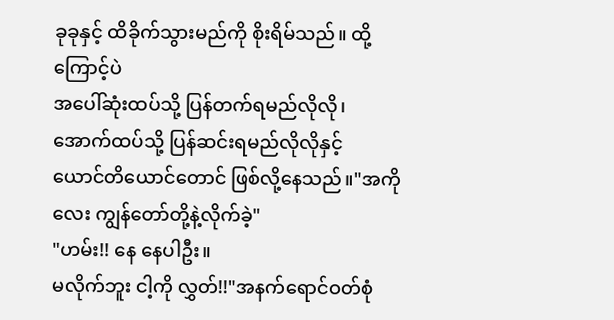ခုခုနှင့် ထိခိုက်သွားမည်ကို စိုးရိမ်သည်။ ထို့ကြောင့်ပဲ
အပေါ်ဆုံးထပ်သို့ ပြန်တက်ရမည်လိုလို၊
အောက်ထပ်သို့ ပြန်ဆင်းရမည်လိုလိုနှင့်
ယောင်တိယောင်တောင် ဖြစ်လို့နေသည်။"အကိုလေး ကျွန်တော်တို့နဲ့လိုက်ခဲ့"
"ဟမ်း!! နေ နေပါဦး။
မလိုက်ဘူး ငါ့ကို လွှတ်!!"အနက်ရောင်ဝတ်စုံ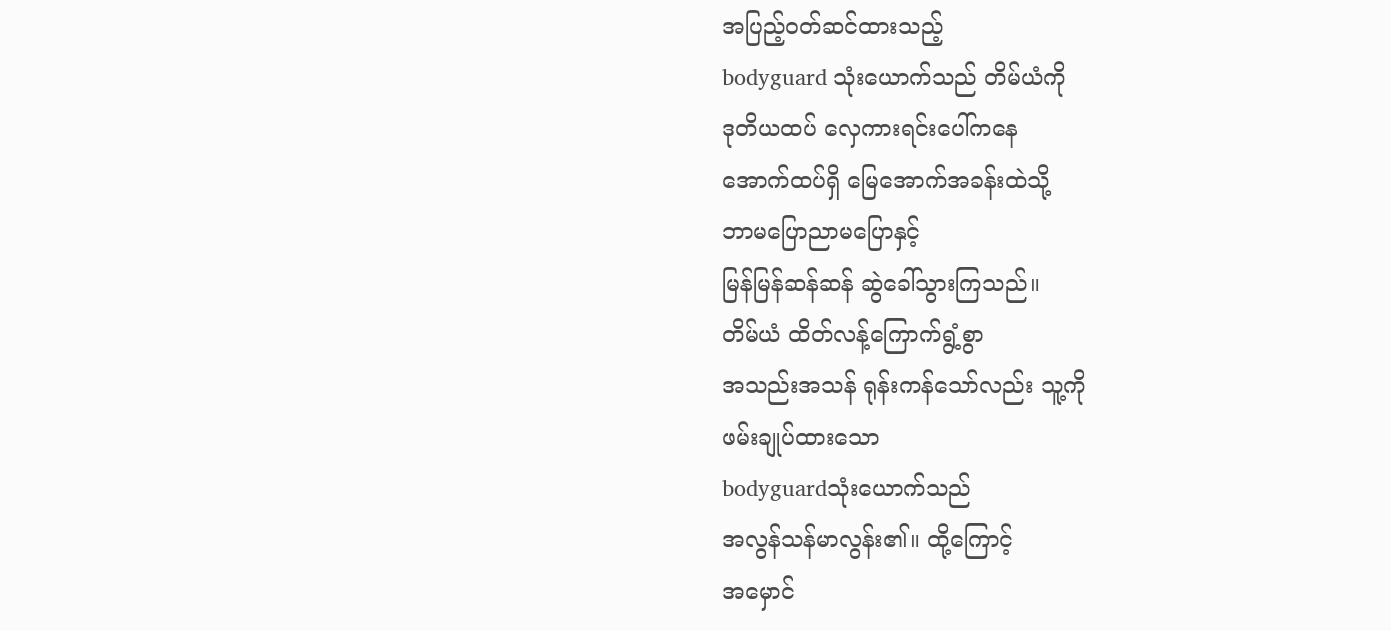အပြည့်ဝတ်ဆင်ထားသည့်
bodyguard သုံးယောက်သည် တိမ်ယံကို
ဒုတိယထပ် လှေကားရင်းပေါ်ကနေ
အောက်ထပ်ရှိ မြေအောက်အခန်းထဲသို့
ဘာမပြောညာမပြောနှင့်
မြန်မြန်ဆန်ဆန် ဆွဲခေါ်သွားကြသည်။
တိမ်ယံ ထိတ်လန့်ကြောက်ရွံ့စွာ
အသည်းအသန် ရုန်းကန်သော်လည်း သူ့ကို
ဖမ်းချုပ်ထားသော
bodyguardသုံးယောက်သည်
အလွန်သန်မာလွန်း၏။ ထို့ကြောင့်
အမှောင်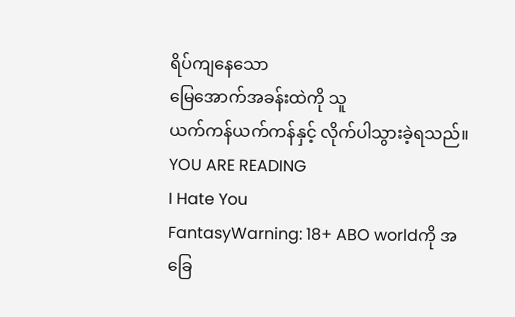ရိပ်ကျနေသော
မြေအောက်အခန်းထဲကို သူ
ယက်ကန်ယက်ကန်နှင့် လိုက်ပါသွားခဲ့ရသည်။
YOU ARE READING
I Hate You
FantasyWarning: 18+ ABO worldကို အခြေ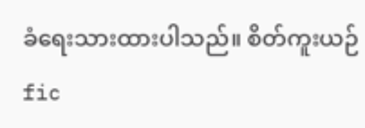ခံရေးသားထားပါသည်။ စိတ်ကူးယဉ် fic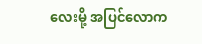လေးမို့ အပြင်လောက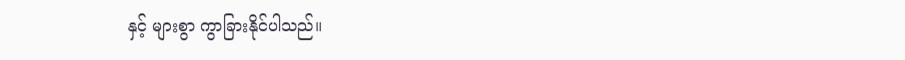နှင့် များစွာ ကွာခြားနိုင်ပါသည်။